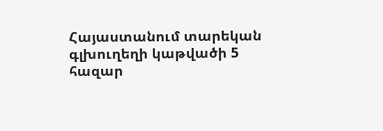Հայաստանում տարեկան գլխուղեղի կաթվածի 5 հազար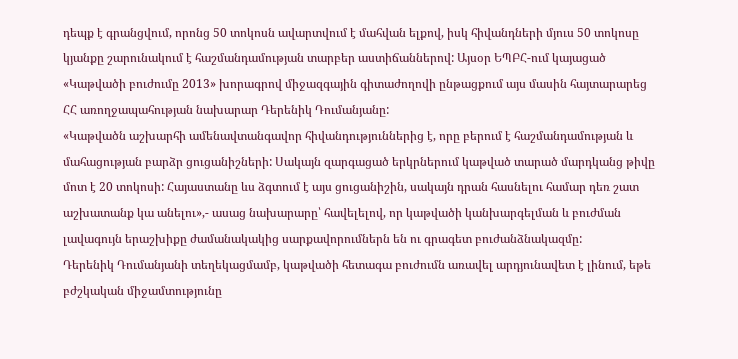դեպք է գրանցվում, որոնց 50 տոկոսն ավարտվում է մահվան ելքով, իսկ հիվանդների մյուս 50 տոկոսը կյանքը շարունակում է հաշմանդամության տարբեր աստիճաններով: Այսօր ԵՊԲՀ-ում կայացած «Կաթվածի բուժումը 2013» խորագրով միջազգային գիտաժողովի ընթացքում այս մասին հայտարարեց ՀՀ առողջապահության նախարար Դերենիկ Դումանյանը:
«Կաթվածն աշխարհի ամենավտանգավոր հիվանդություններից է, որը բերում է հաշմանդամության և մահացության բարձր ցուցանիշների: Սակայն զարգացած երկրներում կաթված տարած մարդկանց թիվը մոտ է 20 տոկոսի: Հայաստանը ևս ձգտում է այս ցուցանիշին, սակայն դրան հասնելու համար դեռ շատ աշխատանք կա անելու»,- ասաց նախարարը՝ հավելելով, որ կաթվածի կանխարգելման և բուժման լավագույն երաշխիքը ժամանակակից սարքավորումներն են ու գրագետ բուժանձնակազմը:
Դերենիկ Դումանյանի տեղեկացմամբ, կաթվածի հետագա բուժումն առավել արդյունավետ է լինում, եթե բժշկական միջամտությունը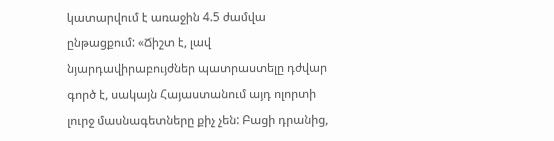կատարվում է առաջին 4.5 ժամվա ընթացքում: «Ճիշտ է, լավ նյարդավիրաբույժներ պատրաստելը դժվար գործ է, սակայն Հայաստանում այդ ոլորտի լուրջ մասնագետները քիչ չեն: Բացի դրանից,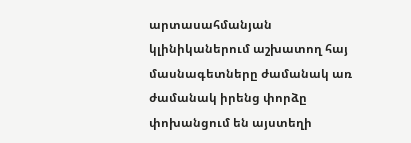արտասահմանյան կլինիկաներում աշխատող հայ մասնագետները ժամանակ առ ժամանակ իրենց փորձը փոխանցում են այստեղի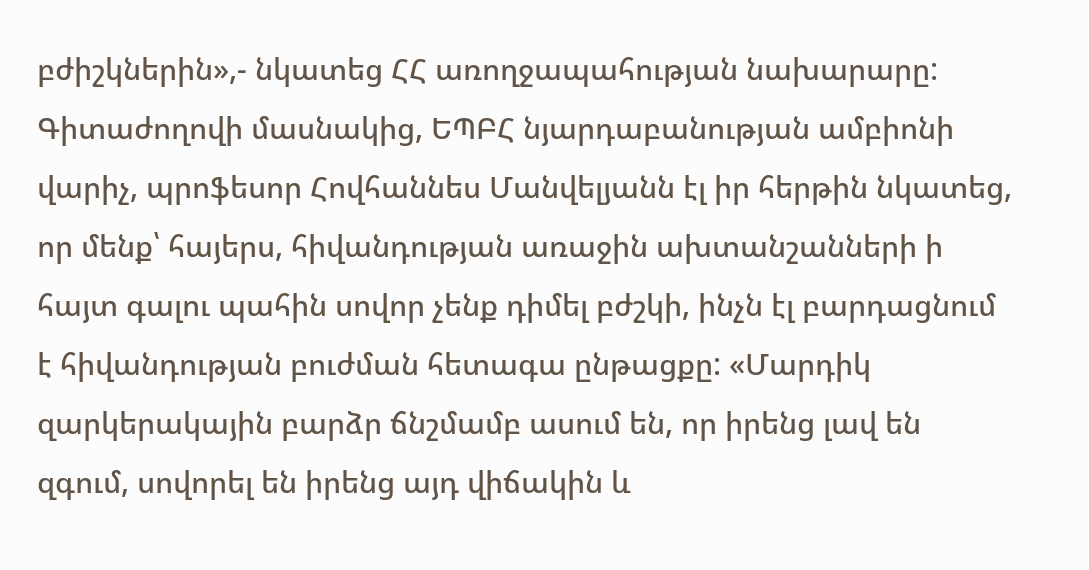բժիշկներին»,- նկատեց ՀՀ առողջապահության նախարարը:
Գիտաժողովի մասնակից, ԵՊԲՀ նյարդաբանության ամբիոնի վարիչ, պրոֆեսոր Հովհաննես Մանվելյանն էլ իր հերթին նկատեց, որ մենք՝ հայերս, հիվանդության առաջին ախտանշանների ի հայտ գալու պահին սովոր չենք դիմել բժշկի, ինչն էլ բարդացնում է հիվանդության բուժման հետագա ընթացքը: «Մարդիկ զարկերակային բարձր ճնշմամբ ասում են, որ իրենց լավ են զգում, սովորել են իրենց այդ վիճակին և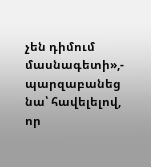չեն դիմում մասնագետի»,- պարզաբանեց նա՝ հավելելով, որ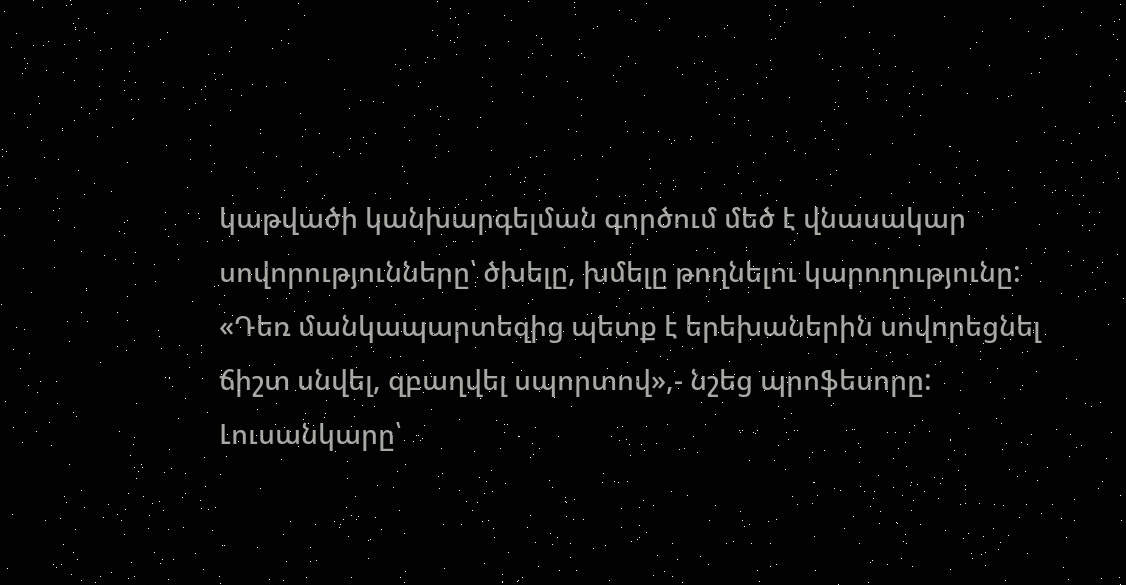կաթվածի կանխարգելման գործում մեծ է վնասակար սովորությունները՝ ծխելը, խմելը թողնելու կարողությունը: «Դեռ մանկապարտեզից պետք է երեխաներին սովորեցնել ճիշտ սնվել, զբաղվել սպորտով»,- նշեց պրոֆեսորը:
Լուսանկարը՝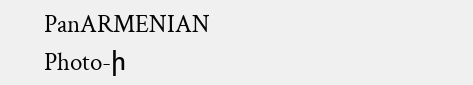PanARMENIAN Photo-ի